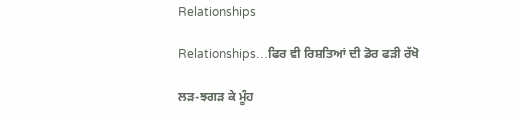Relationships

Relationships…ਫਿਰ ਵੀ ਰਿਸ਼ਤਿਆਂ ਦੀ ਡੋਰ ਫੜੀ ਰੱਖੋ

ਲੜ-ਝਗੜ ਕੇ ਮੂੰਹ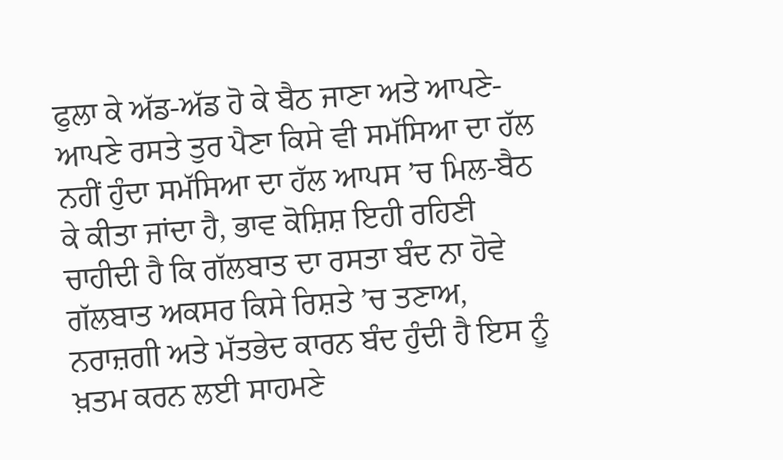ਫੁਲਾ ਕੇ ਅੱਡ-ਅੱਡ ਹੋ ਕੇ ਬੈਠ ਜਾਣਾ ਅਤੇ ਆਪਣੇ-ਆਪਣੇ ਰਸਤੇ ਤੁਰ ਪੈਣਾ ਕਿਸੇ ਵੀ ਸਮੱਸਿਆ ਦਾ ਹੱਲ ਨਹੀਂ ਹੁੰਦਾ ਸਮੱਸਿਆ ਦਾ ਹੱਲ ਆਪਸ ’ਚ ਮਿਲ-ਬੈਠ ਕੇ ਕੀਤਾ ਜਾਂਦਾ ਹੈ, ਭਾਵ ਕੋਸ਼ਿਸ਼ ਇਹੀ ਰਹਿਣੀ ਚਾਹੀਦੀ ਹੈ ਕਿ ਗੱਲਬਾਤ ਦਾ ਰਸਤਾ ਬੰਦ ਨਾ ਹੋਵੇ ਗੱਲਬਾਤ ਅਕਸਰ ਕਿਸੇ ਰਿਸ਼ਤੇ ’ਚ ਤਣਾਅ, ਨਰਾਜ਼ਗੀ ਅਤੇ ਮੱਤਭੇਦ ਕਾਰਨ ਬੰਦ ਹੁੰਦੀ ਹੈ ਇਸ ਨੂੰ ਖ਼ਤਮ ਕਰਨ ਲਈ ਸਾਹਮਣੇ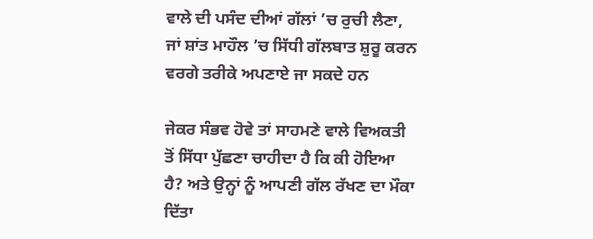ਵਾਲੇ ਦੀ ਪਸੰਦ ਦੀਆਂ ਗੱਲਾਂ ’ਚ ਰੁਚੀ ਲੈਣਾ, ਜਾਂ ਸ਼ਾਂਤ ਮਾਹੌਲ ’ਚ ਸਿੱਧੀ ਗੱਲਬਾਤ ਸ਼ੁਰੂ ਕਰਨ ਵਰਗੇ ਤਰੀਕੇ ਅਪਣਾਏ ਜਾ ਸਕਦੇ ਹਨ

ਜੇਕਰ ਸੰਭਵ ਹੋਵੇ ਤਾਂ ਸਾਹਮਣੇ ਵਾਲੇ ਵਿਅਕਤੀ ਤੋਂ ਸਿੱਧਾ ਪੁੱਛਣਾ ਚਾਹੀਦਾ ਹੈ ਕਿ ਕੀ ਹੋਇਆ ਹੈ? ਅਤੇ ਉਨ੍ਹਾਂ ਨੂੰ ਆਪਣੀ ਗੱਲ ਰੱਖਣ ਦਾ ਮੌਕਾ ਦਿੱਤਾ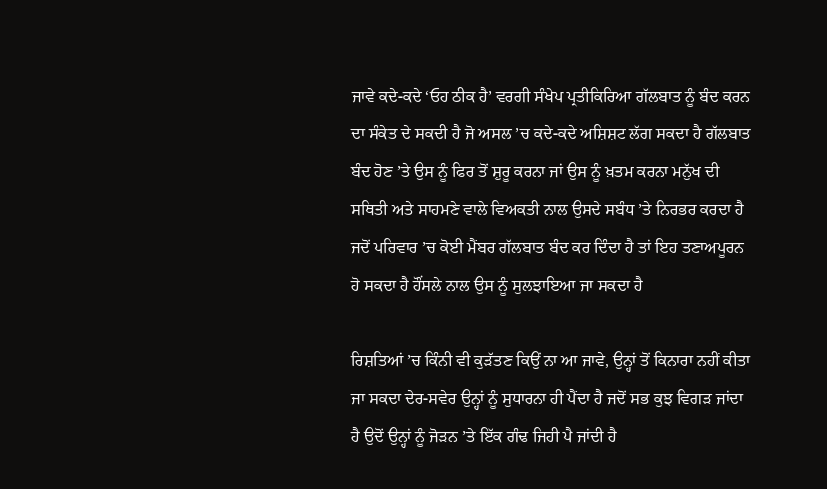ਜਾਵੇ ਕਦੇ-ਕਦੇ ‘ਓਹ ਠੀਕ ਹੈ’ ਵਰਗੀ ਸੰਖੇਪ ਪ੍ਰਤੀਕਿਰਿਆ ਗੱਲਬਾਤ ਨੂੰ ਬੰਦ ਕਰਨ ਦਾ ਸੰਕੇਤ ਦੇ ਸਕਦੀ ਹੈ ਜੋ ਅਸਲ ’ਚ ਕਦੇ-ਕਦੇ ਅਸ਼ਿਸ਼ਟ ਲੱਗ ਸਕਦਾ ਹੈ ਗੱਲਬਾਤ ਬੰਦ ਹੋਣ ’ਤੇ ਉਸ ਨੂੰ ਫਿਰ ਤੋਂ ਸ਼ੁਰੂ ਕਰਨਾ ਜਾਂ ਉਸ ਨੂੰ ਖ਼ਤਮ ਕਰਨਾ ਮਨੁੱਖ ਦੀ ਸਥਿਤੀ ਅਤੇ ਸਾਹਮਣੇ ਵਾਲੇ ਵਿਅਕਤੀ ਨਾਲ ਉਸਦੇ ਸਬੰਧ ’ਤੇ ਨਿਰਭਰ ਕਰਦਾ ਹੈ ਜਦੋਂ ਪਰਿਵਾਰ ’ਚ ਕੋਈ ਮੈਂਬਰ ਗੱਲਬਾਤ ਬੰਦ ਕਰ ਦਿੰਦਾ ਹੈ ਤਾਂ ਇਹ ਤਣਾਅਪੂਰਨ ਹੋ ਸਕਦਾ ਹੈ ਹੌਂਸਲੇ ਨਾਲ ਉਸ ਨੂੰ ਸੁਲਝਾਇਆ ਜਾ ਸਕਦਾ ਹੈ

ਰਿਸ਼ਤਿਆਂ ’ਚ ਕਿੰਨੀ ਵੀ ਕੁੜੱਤਣ ਕਿਉਂ ਨਾ ਆ ਜਾਵੇ, ਉਨ੍ਹਾਂ ਤੋਂ ਕਿਨਾਰਾ ਨਹੀਂ ਕੀਤਾ ਜਾ ਸਕਦਾ ਦੇਰ-ਸਵੇਰ ਉਨ੍ਹਾਂ ਨੂੰ ਸੁਧਾਰਨਾ ਹੀ ਪੈਂਦਾ ਹੈ ਜਦੋਂ ਸਭ ਕੁਝ ਵਿਗੜ ਜਾਂਦਾ ਹੈ ਉਦੋਂ ਉਨ੍ਹਾਂ ਨੂੰ ਜੋੜਨ ’ਤੇ ਇੱਕ ਗੰਢ ਜਿਹੀ ਪੈ ਜਾਂਦੀ ਹੈ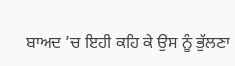ਬਾਅਦ ’ਚ ਇਹੀ ਕਹਿ ਕੇ ਉਸ ਨੂੰ ਭੁੱਲਣਾ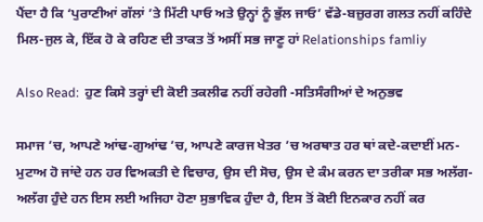ਪੈਂਦਾ ਹੈ ਕਿ ‘ਪੁਰਾਣੀਆਂ ਗੱਲਾਂ ’ਤੇ ਮਿੱਟੀ ਪਾਓ ਅਤੇ ਉਨ੍ਹਾਂ ਨੂੰ ਭੁੱਲ ਜਾਓ’ ਵੱਡੇ-ਬਜ਼ੁਰਗ ਗਲਤ ਨਹੀਂ ਕਹਿੰਦੇ ਮਿਲ-ਜੁਲ ਕੇ, ਇੱਕ ਹੋ ਕੇ ਰਹਿਣ ਦੀ ਤਾਕਤ ਤੋਂ ਅਸੀਂ ਸਭ ਜਾਣੂ ਹਾਂ Relationships famliy

Also Read:  ਹੁਣ ਕਿਸੇ ਤਰ੍ਹਾਂ ਦੀ ਕੋਈ ਤਕਲੀਫ ਨਹੀਂ ਰਹੇਗੀ -ਸਤਿਸੰਗੀਆਂ ਦੇ ਅਨੁਭਵ

ਸਮਾਜ ’ਚ, ਆਪਣੇ ਆਂਢ-ਗੁਆਂਢ ’ਚ, ਆਪਣੇ ਕਾਰਜ ਖੇਤਰ ’ਚ ਅਰਥਾਤ ਹਰ ਥਾਂ ਕਦੇ-ਕਦਾਈਂ ਮਨ-ਮੁਟਾਅ ਹੋ ਜਾਂਦੇ ਹਨ ਹਰ ਵਿਅਕਤੀ ਦੇ ਵਿਚਾਰ, ਉਸ ਦੀ ਸੋਚ, ਉਸ ਦੇ ਕੰਮ ਕਰਨ ਦਾ ਤਰੀਕਾ ਸਭ ਅਲੱਗ-ਅਲੱਗ ਹੁੰਦੇ ਹਨ ਇਸ ਲਈ ਅਜਿਹਾ ਹੋਣਾ ਸੁਭਾਵਿਕ ਹੁੰਦਾ ਹੈ, ਇਸ ਤੋਂ ਕੋਈ ਇਨਕਾਰ ਨਹੀਂ ਕਰ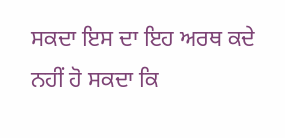ਸਕਦਾ ਇਸ ਦਾ ਇਹ ਅਰਥ ਕਦੇ ਨਹੀਂ ਹੋ ਸਕਦਾ ਕਿ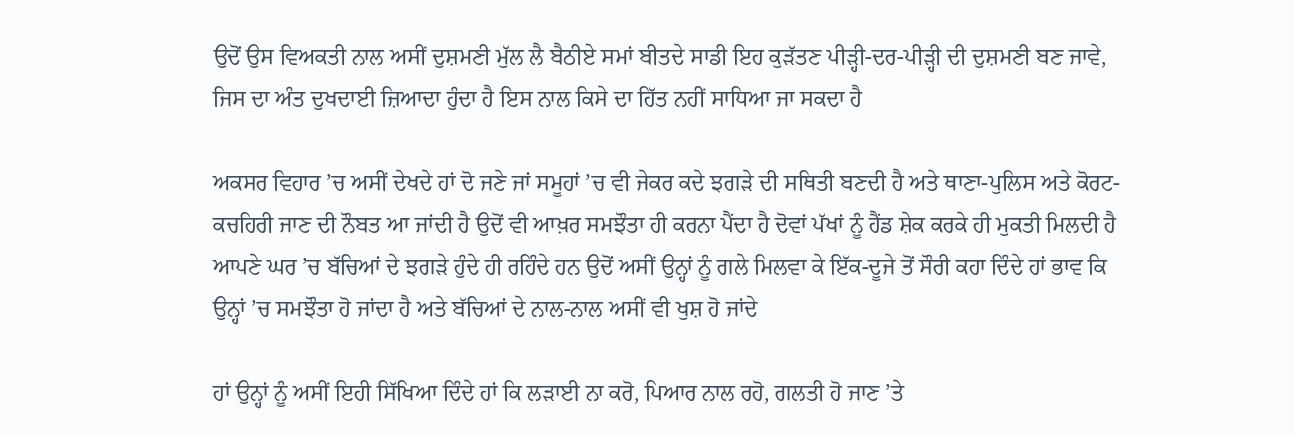ਉਦੋਂ ਉਸ ਵਿਅਕਤੀ ਨਾਲ ਅਸੀਂ ਦੁਸ਼ਮਣੀ ਮੁੱਲ ਲੈ ਬੈਠੀਏ ਸਮਾਂ ਬੀਤਦੇ ਸਾਡੀ ਇਹ ਕੁੜੱਤਣ ਪੀੜ੍ਹੀ-ਦਰ-ਪੀੜ੍ਹੀ ਦੀ ਦੁਸ਼ਮਣੀ ਬਣ ਜਾਵੇ, ਜਿਸ ਦਾ ਅੰਤ ਦੁਖਦਾਈ ਜ਼ਿਆਦਾ ਹੁੰਦਾ ਹੈ ਇਸ ਨਾਲ ਕਿਸੇ ਦਾ ਹਿੱਤ ਨਹੀਂ ਸਾਧਿਆ ਜਾ ਸਕਦਾ ਹੈ

ਅਕਸਰ ਵਿਹਾਰ ’ਚ ਅਸੀਂ ਦੇਖਦੇ ਹਾਂ ਦੋ ਜਣੇ ਜਾਂ ਸਮੂਹਾਂ ’ਚ ਵੀ ਜੇਕਰ ਕਦੇ ਝਗੜੇ ਦੀ ਸਥਿਤੀ ਬਣਦੀ ਹੈ ਅਤੇ ਥਾਣਾ-ਪੁਲਿਸ ਅਤੇ ਕੋਰਟ-ਕਚਹਿਰੀ ਜਾਣ ਦੀ ਨੌਬਤ ਆ ਜਾਂਦੀ ਹੈ ਉਦੋਂ ਵੀ ਆਖ਼ਰ ਸਮਝੌਤਾ ਹੀ ਕਰਨਾ ਪੈਂਦਾ ਹੈ ਦੋਵਾਂ ਪੱਖਾਂ ਨੂੰ ਹੈਂਡ ਸ਼ੇਕ ਕਰਕੇ ਹੀ ਮੁਕਤੀ ਮਿਲਦੀ ਹੈ ਆਪਣੇ ਘਰ ’ਚ ਬੱਚਿਆਂ ਦੇ ਝਗੜੇ ਹੁੰਦੇ ਹੀ ਰਹਿੰਦੇ ਹਨ ਉਦੋਂ ਅਸੀਂ ਉਨ੍ਹਾਂ ਨੂੰ ਗਲੇ ਮਿਲਵਾ ਕੇ ਇੱਕ-ਦੂਜੇ ਤੋਂ ਸੌਰੀ ਕਹਾ ਦਿੰਦੇ ਹਾਂ ਭਾਵ ਕਿ ਉਨ੍ਹਾਂ ’ਚ ਸਮਝੌਤਾ ਹੋ ਜਾਂਦਾ ਹੈ ਅਤੇ ਬੱਚਿਆਂ ਦੇ ਨਾਲ-ਨਾਲ ਅਸੀਂ ਵੀ ਖੁਸ਼ ਹੋ ਜਾਂਦੇ

ਹਾਂ ਉਨ੍ਹਾਂ ਨੂੰ ਅਸੀਂ ਇਹੀ ਸਿੱਖਿਆ ਦਿੰਦੇ ਹਾਂ ਕਿ ਲੜਾਈ ਨਾ ਕਰੋ, ਪਿਆਰ ਨਾਲ ਰਹੋ, ਗਲਤੀ ਹੋ ਜਾਣ ’ਤੇ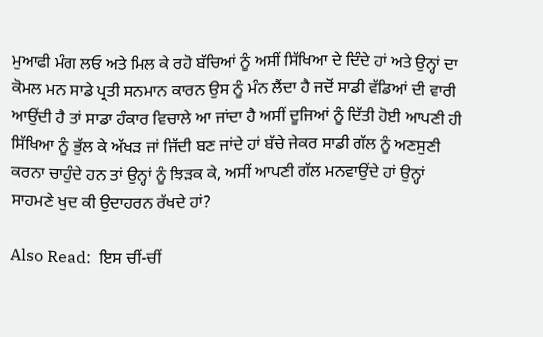ਮੁਆਫੀ ਮੰਗ ਲਓ ਅਤੇ ਮਿਲ ਕੇ ਰਹੋ ਬੱਚਿਆਂ ਨੂੰ ਅਸੀਂ ਸਿੱਖਿਆ ਦੇ ਦਿੰਦੇ ਹਾਂ ਅਤੇ ਉਨ੍ਹਾਂ ਦਾ ਕੋਮਲ ਮਨ ਸਾਡੇ ਪ੍ਰਤੀ ਸਨਮਾਨ ਕਾਰਨ ਉਸ ਨੂੰ ਮੰਨ ਲੈਂਦਾ ਹੈ ਜਦੋਂ ਸਾਡੀ ਵੱਡਿਆਂ ਦੀ ਵਾਰੀ ਆਉਂਦੀ ਹੈ ਤਾਂ ਸਾਡਾ ਹੰਕਾਰ ਵਿਚਾਲੇ ਆ ਜਾਂਦਾ ਹੈ ਅਸੀਂ ਦੂਜਿਆਂ ਨੂੰ ਦਿੱਤੀ ਹੋਈ ਆਪਣੀ ਹੀ ਸਿੱਖਿਆ ਨੂੰ ਭੁੱਲ ਕੇ ਅੱਖੜ ਜਾਂ ਜਿੱਦੀ ਬਣ ਜਾਂਦੇ ਹਾਂ ਬੱਚੇ ਜੇਕਰ ਸਾਡੀ ਗੱਲ ਨੂੰ ਅਣਸੁਣੀ ਕਰਨਾ ਚਾਹੁੰਦੇ ਹਨ ਤਾਂ ਉਨ੍ਹਾਂ ਨੂੰ ਝਿੜਕ ਕੇ, ਅਸੀਂ ਆਪਣੀ ਗੱਲ ਮਨਵਾਉਂਦੇ ਹਾਂ ਉਨ੍ਹਾਂ ਸਾਹਮਣੇ ਖੁਦ ਕੀ ਉਦਾਹਰਨ ਰੱਖਦੇ ਹਾਂ?

Also Read:  ਇਸ ਚੀਂ-ਚੀਂ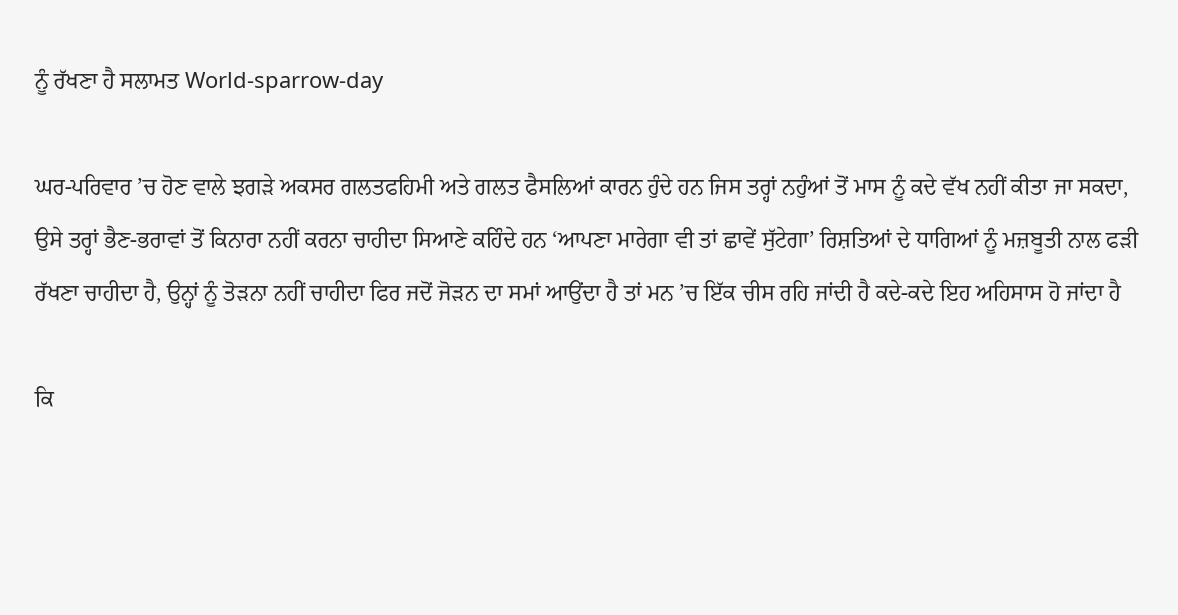ਨੂੰ ਰੱਖਣਾ ਹੈ ਸਲਾਮਤ World-sparrow-day

ਘਰ-ਪਰਿਵਾਰ ’ਚ ਹੋਣ ਵਾਲੇ ਝਗੜੇ ਅਕਸਰ ਗਲਤਫਹਿਮੀ ਅਤੇ ਗਲਤ ਫੈਸਲਿਆਂ ਕਾਰਨ ਹੁੰਦੇ ਹਨ ਜਿਸ ਤਰ੍ਹਾਂ ਨਹੁੰਆਂ ਤੋਂ ਮਾਸ ਨੂੰ ਕਦੇ ਵੱਖ ਨਹੀਂ ਕੀਤਾ ਜਾ ਸਕਦਾ, ਉਸੇ ਤਰ੍ਹਾਂ ਭੈਣ-ਭਰਾਵਾਂ ਤੋਂ ਕਿਨਾਰਾ ਨਹੀਂ ਕਰਨਾ ਚਾਹੀਦਾ ਸਿਆਣੇ ਕਹਿੰਦੇ ਹਨ ‘ਆਪਣਾ ਮਾਰੇਗਾ ਵੀ ਤਾਂ ਛਾਵੇਂ ਸੁੱਟੇਗਾ’ ਰਿਸ਼ਤਿਆਂ ਦੇ ਧਾਗਿਆਂ ਨੂੰ ਮਜ਼ਬੂਤੀ ਨਾਲ ਫੜੀ ਰੱਖਣਾ ਚਾਹੀਦਾ ਹੈ, ਉਨ੍ਹਾਂ ਨੂੰ ਤੋੜਨਾ ਨਹੀਂ ਚਾਹੀਦਾ ਫਿਰ ਜਦੋਂ ਜੋੜਨ ਦਾ ਸਮਾਂ ਆਉਂਦਾ ਹੈ ਤਾਂ ਮਨ ’ਚ ਇੱਕ ਚੀਸ ਰਹਿ ਜਾਂਦੀ ਹੈ ਕਦੇ-ਕਦੇ ਇਹ ਅਹਿਸਾਸ ਹੋ ਜਾਂਦਾ ਹੈ

ਕਿ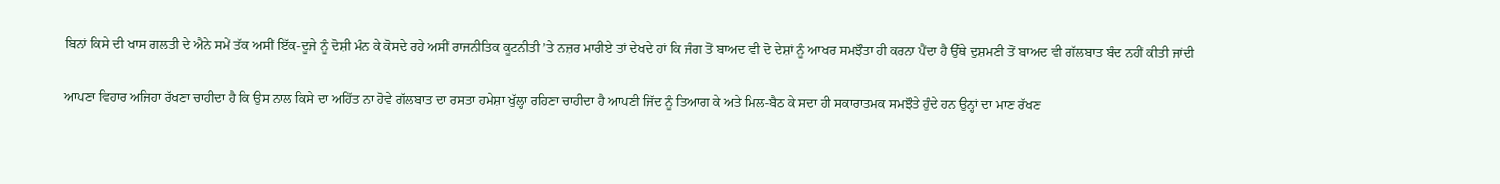ਬਿਨਾਂ ਕਿਸੇ ਦੀ ਖਾਸ ਗਲਤੀ ਦੇ ਐਨੇ ਸਮੇਂ ਤੱਕ ਅਸੀਂ ਇੱਕ-ਦੂਜੇ ਨੂੰ ਦੋਸ਼ੀ ਮੰਨ ਕੇ ਕੋਸਦੇ ਰਹੇ ਅਸੀਂ ਰਾਜਨੀਤਿਕ ਕੂਟਨੀਤੀ ’ਤੇ ਨਜ਼ਰ ਮਾਰੀਏ ਤਾਂ ਦੇਖਦੇ ਹਾਂ ਕਿ ਜੰਗ ਤੋਂ ਬਾਅਦ ਵੀ ਦੋ ਦੇਸ਼ਾਂ ਨੂੰ ਆਖਰ ਸਮਝੌਤਾ ਹੀ ਕਰਨਾ ਪੈਂਦਾ ਹੈ ਉੱਥੇ ਦੁਸ਼ਮਣੀ ਤੋਂ ਬਾਅਦ ਵੀ ਗੱਲਬਾਤ ਬੰਦ ਨਹੀਂ ਕੀਤੀ ਜਾਂਦੀ

ਆਪਣਾ ਵਿਹਾਰ ਅਜਿਹਾ ਰੱਖਣਾ ਚਾਹੀਦਾ ਹੈ ਕਿ ਉਸ ਨਾਲ ਕਿਸੇ ਦਾ ਅਹਿੱਤ ਨਾ ਹੋਵੇ ਗੱਲਬਾਤ ਦਾ ਰਸਤਾ ਹਮੇਸ਼ਾ ਖੁੱਲ੍ਹਾ ਰਹਿਣਾ ਚਾਹੀਦਾ ਹੈ ਆਪਣੀ ਜਿੱਦ ਨੂੰ ਤਿਆਗ ਕੇ ਅਤੇ ਮਿਲ-ਬੈਠ ਕੇ ਸਦਾ ਹੀ ਸਕਾਰਾਤਮਕ ਸਮਝੌਤੇ ਹੁੰਦੇ ਹਨ ਉਨ੍ਹਾਂ ਦਾ ਮਾਣ ਰੱਖਣ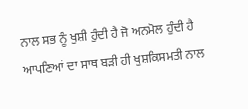ਨਾਲ ਸਭ ਨੂੰ ਖੁਸ਼ੀ ਹੁੰਦੀ ਹੈ ਜੋ ਅਨਮੋਲ ਹੁੰਦੀ ਹੈ ਆਪਣਿਆਂ ਦਾ ਸਾਥ ਬੜੀ ਹੀ ਖੁਸ਼ਕਿਸਮਤੀ ਨਾਲ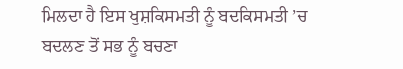ਮਿਲਦਾ ਹੈ ਇਸ ਖੁਸ਼ਕਿਸਮਤੀ ਨੂੰ ਬਦਕਿਸਮਤੀ ’ਚ ਬਦਲਣ ਤੋਂ ਸਭ ਨੂੰ ਬਚਣਾ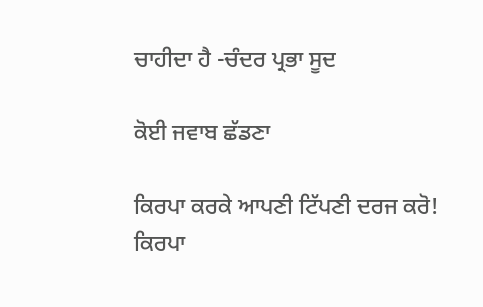ਚਾਹੀਦਾ ਹੈ -ਚੰਦਰ ਪ੍ਰਭਾ ਸੂਦ

ਕੋਈ ਜਵਾਬ ਛੱਡਣਾ

ਕਿਰਪਾ ਕਰਕੇ ਆਪਣੀ ਟਿੱਪਣੀ ਦਰਜ ਕਰੋ!
ਕਿਰਪਾ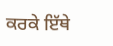ਕਰਕੇ ਇੱਥੇ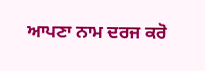ਆਪਣਾ ਨਾਮ ਦਰਜ ਕਰੋ